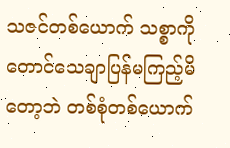သဇင်တစ်ယောက် သစ္စာကိုတောင်သေချာပြန်မကြည့်မိတော့ဘဲ တစ်စုံတစ်ယောက်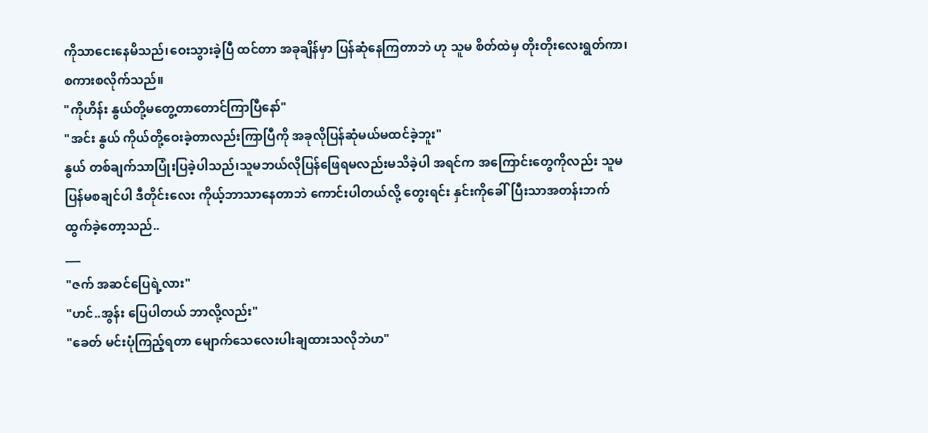ကိုသာငေးနေမိသည်၊ဝေးသွားခဲ့ပြီ ထင်တာ အခုချိန်မှာ ပြန်ဆုံနေကြတာဘဲ ဟု သူမ စိတ်ထဲမှ တိုးတိုးလေးရွတ်ကာ၊စကားစလိုက်သည်။
"ကိုဟိန်း နွယ်တို့မတွေ့တာတောင်ကြာပြီနော်"
"အင်း နွယ် ကိုယ်တို့ဝေးခဲ့တာလည်းကြာပြီကို အခုလိုပြန်ဆုံမယ်မထင်ခဲ့ဘူး"
နွယ် တစ်ချက်သာပြုံးပြခဲ့ပါသည်၊သူမဘယ်လိုပြန်ဖြေရမလည်းမသိခဲ့ပါ အရင်က အကြောင်းတွေကိုလည်း သူမပြန်မစချင်ပါ ဒီတိုင်းလေး ကိုယ့်ဘာသာနေတာဘဲ ကောင်းပါတယ်လို့ တွေးရင်း နှင်းကိုခေါ်ပြီးသာအတန်းဘက်ထွက်ခဲ့တော့သည်..
___
"ဇက် အဆင်ပြေရဲ့လား"
"ဟင်..အွန်း ပြေပါတယ် ဘာလို့လည်း"
"ခေတ် မင်းပုံကြည့်ရတာ မျောက်သေလေးပါးချထားသလိုဘဲဟ"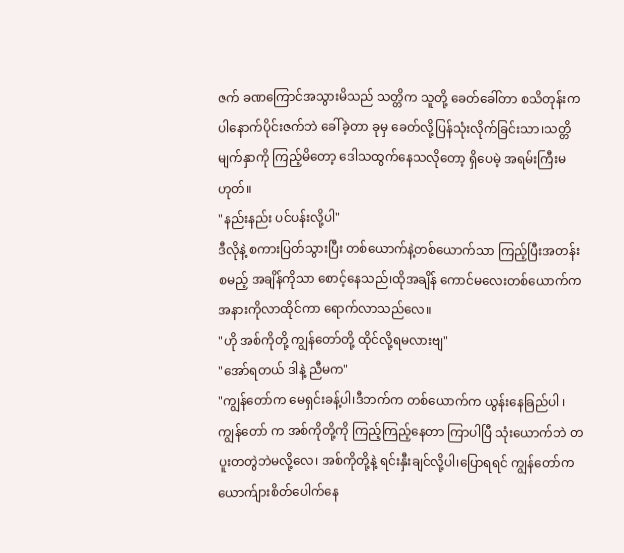ဇက် ခဏကြောင်အသွားမိသည် သတ္တိက သူတို့ ခေတ်ခေါ်တာ စသိတုန်းကပါနောက်ပိုင်းဇက်ဘဲ ခေါ်ခဲ့တာ ခုမှ ခေတ်လို့ပြန်သုံးလိုက်ခြင်းသာ၊သတ္တိမျက်နှာကို ကြည့်မိတော့ ဒေါသထွက်နေသလိုတော့ ရှိပေမဲ့ အရမ်းကြီးမဟုတ်။
"နည်းနည်း ပင်ပန်းလို့ပါ"
ဒီလိုနဲ့ စကားပြတ်သွားပြီး တစ်ယောက်နဲ့တစ်ယောက်သာ ကြည့်ပြီးအတန်း စမည့် အချိန်ကိုသာ စောင့်နေသည်၊ထိုအချိန် ကောင်မလေးတစ်ယောက်က အနားကိုလာထိုင်ကာ ရောက်လာသည်လေ။
"ဟို အစ်ကိုတို့ ကျွန်တော်တို့ ထိုင်လို့ရမလားဗျ"
"အော်ရတယ် ဒါနဲ့ ညီမက"
"ကျွန်တော်က မေရှင်းခန့်ပါ၊ဒီဘက်က တစ်ယောက်က ယွန်းနေခြည်ပါ ၊ကျွန်တော် က အစ်ကိုတို့ကို ကြည့်ကြည့်နေတာ ကြာပါပြီ သုံးယောက်ဘဲ တပူးတတွဲဘဲမလို့လေ၊ အစ်ကိုတို့နဲ့ ရင်းနှီးချင်လို့ပါ၊ပြောရရင် ကျွန်တော်က ယောက်ျားစိတ်ပေါက်နေ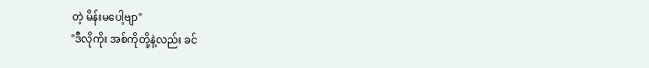တဲ့ မိန်းမပေါ့ဗျာ"
"ဒီလိုကိုး အစ်ကိုတို့နဲ့လည်း ခင်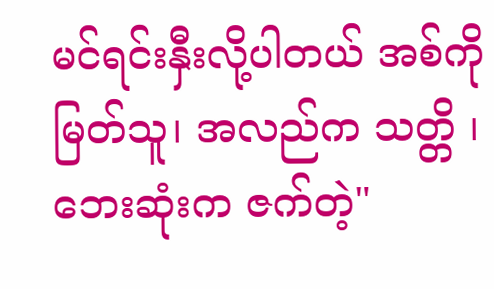မင်ရင်းနှီးလို့ပါတယ် အစ်ကို မြတ်သူ၊ အလည်က သတ္တိ ၊ဘေးဆုံးက ဇက်တဲ့"